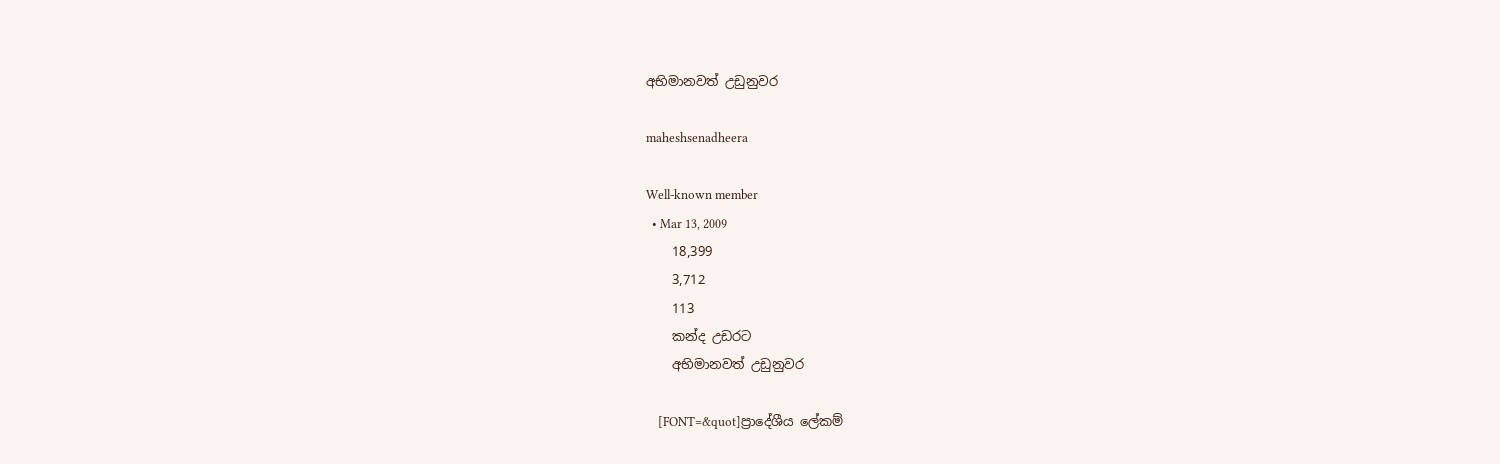අභිමානවත් උඩුනුවර

maheshsenadheera

Well-known member
  • Mar 13, 2009
    18,399
    3,712
    113
    කන්ද උඩරට
    අභිමානවත් උඩුනුවර

    [FONT=&quot]ප්‍රාදේශීය ලේකම්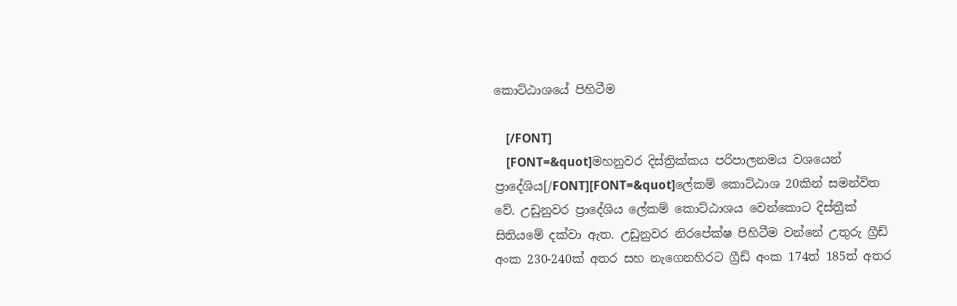කොට්ඨාශයේ පිහිටීම

    [/FONT]
    [FONT=&quot]මහනුවර දිස්ත්‍රික්කය පරිපාලනමය වශයෙන් ප්‍රාදේශිය[/FONT][FONT=&quot]ලේකම් කොට්ඨාශ 20කින් සමන්විත වේ. උඩුනුවර ප්‍රාදේශිය ලේකම් කොට්ඨාශය වෙන්කොට දිස්ත්‍රීක් සිතියමේ දක්වා ඇත. උඩුනුවර නිරපේක්ෂ පිහිටීම වන්නේ උතුරු ග්‍රීඩ් අංක 230-240ක් අතර සහ නැගෙනහිර‍ට ග්‍රීඩ් අංක 174ත් 185ත් අතර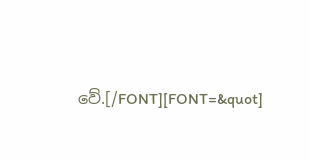වේ.[/FONT][FONT=&quot]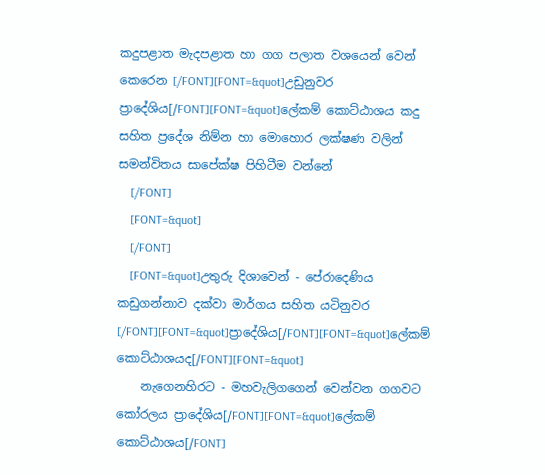කදුපළාත මැදපළාත හා ගග පලාත වශයෙන් වෙන් කෙරෙන [/FONT][FONT=&quot]උඩුනුවර ප්‍රාදේශිය[/FONT][FONT=&quot]ලේකම් කොට්ඨාශය කදු සහිත ප්‍රදේශ නිම්න හා මොහොර ලක්ෂණ වලින් සමන්විත‍ය සාපේක්ෂ පිහිටීම වන්නේ
    [/FONT]
    [FONT=&quot]
    [/FONT]
    [FONT=&quot]උතුරු දිශාවෙන් - පේරාදෙණිය කඩුගන්නාව දක්වා මාර්ගය සහිත යටිනුවර [/FONT][FONT=&quot]ප්‍රාදේශිය[/FONT][FONT=&quot]ලේකම් කොට්ඨාශයද[/FONT][FONT=&quot]
    නැගෙනහිර‍ට - මහවැලිගගෙන් වෙන්වන ගගවට කෝරලය ප්‍රාදේශිය[/FONT][FONT=&quot]ලේකම් කොට්ඨාශය[/FONT]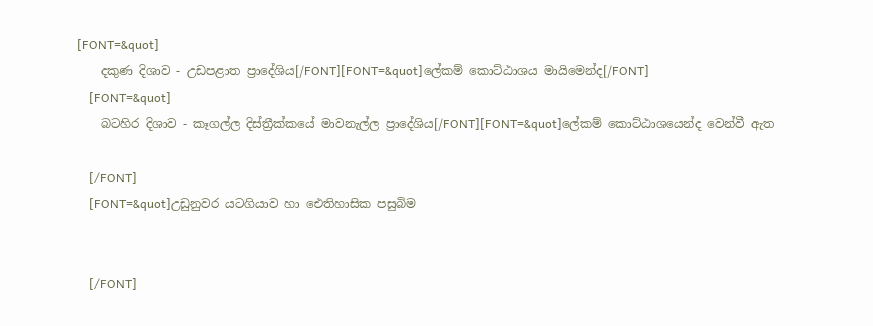[FONT=&quot]
    දකුණ දිශාව - උඩපළාත ප්‍රාදේශිය[/FONT][FONT=&quot]ලේකම් කොට්ඨාශය මායිමෙන්ද[/FONT]
    [FONT=&quot]
    බටහිර දිශාව - කෑගල්ල දිස්ත්‍රීක්කයේ මාවනැල්ල ප්‍රාදේශිය[/FONT][FONT=&quot]ලේකම් කොට්ඨාශයෙන්ද වෙන්වී ඇත

    [/FONT]
    [FONT=&quot]උඩුනුවර යටගියාව හා ඓතිහාසික පසුබිම


    [/FONT]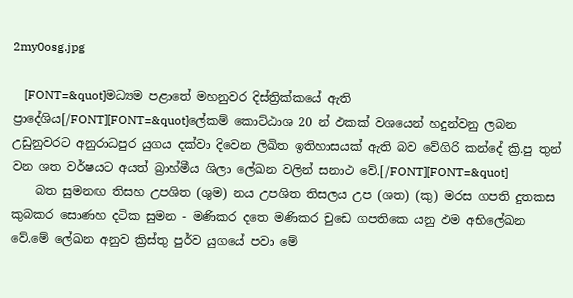2my0osg.jpg

    [FONT=&quot]මධ්‍යම පළාතේ මහනුවර දිස්ත්‍රික්කයේ ඇති ප්‍රාදේශිය[/FONT][FONT=&quot]ලේකම් කොට්ඨාශ 20 න් ඵකක් වශයෙන් හදුන්වනු ලබන උඩුනුවරට අනුරාධපුර යුගය දක්වා දිවෙන ලිඛිත ඉතිහාසයක් ඇති බව වේගිරි කන්දේ ක්‍රි.පු තුන් වන ශත වර්ෂයට අයත් බ්‍රාහ්මීය ශිලා ලේඛන වලින් සනාථ වේ.[/FONT][FONT=&quot]
    බත සුමනඟ තිසහ උපශිත (ශුම) නය උපශිත තිසලය උප (ශත) (කු) මරස ගපති දුතකස කුබකර සොණහ දටික සුමන - මණිකර දතෙ මණිකර චුඩෙ ගපතිකෙ යනු ඵම අභිලේඛන වේ.මේ ලේඛන අනුව ක්‍රිස්තු පුර්ව යුගයේ පවා මේ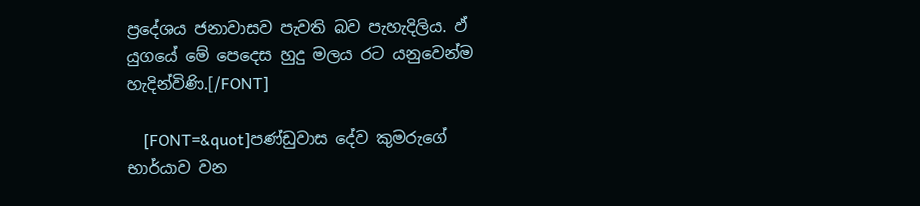ප්‍රදේශය ජනාවාසව පැවති බව පැහැදිලිය. ඵ් යුගයේ මේ පෙදෙස හුදු මලය රට යනුවෙන්ම හැදින්විණි.[/FONT]

    [FONT=&quot]පණ්ඩුවාස දේව කුමරුගේ භාර්යාව වන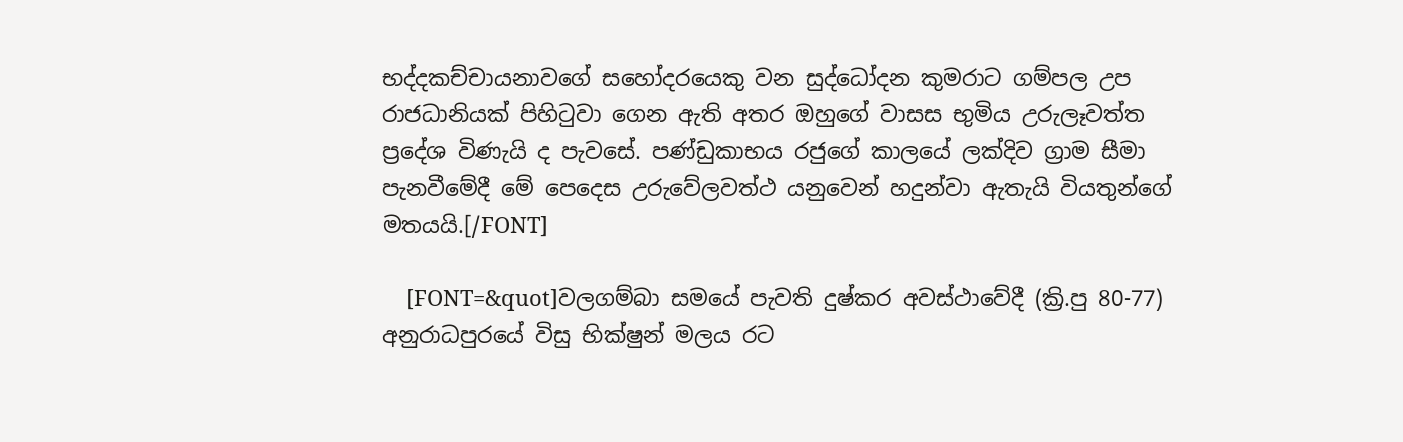භද්දකච්චායනාවගේ සහෝදරයෙකු වන සුද්ධෝදන කුමරාට ගම්පල උප රාජධානියක් පිහිටුවා ගෙන ඇති අතර ඔහුගේ වාසස භුමිය උරුලෑවත්ත ප්‍රදේශ විණැයි ද පැවසේ. පණ්ඩුකාභය රජුගේ කාලයේ ලක්දිව ග්‍රාම සීමා පැනවීමේදී මේ පෙදෙස උරුවේලවත්ථ යනුවෙන් හදුන්වා ඇතැයි වියතුන්ගේ මතයයි.[/FONT]

    [FONT=&quot]වලගම්බා සමයේ පැවති දුෂ්කර අවස්ථාවේදී (ක්‍රි.පු 80-77) අනුරාධපුරයේ විසු භික්ෂුන් මලය රට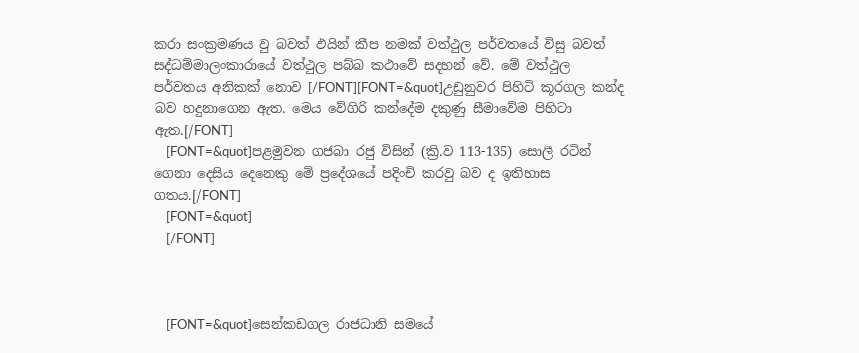කරා සංක්‍රමණය වු බවත් ඵයින් කීප නමක් වත්ථුල පර්වතයේ විසු බවත් සද්ධම්මාලංකාරා‍යේ වත්ථුල පබ්බ කථාවේ සදහන් වේ. මේ වත්ථුල පර්වතය අනිකක් නොව [/FONT][FONT=&quot]උඩුනුවර පිහිටි කූරගල කන්ද බව හදුනාගෙන ඇත. මෙය වේගිරි කන්දේම දකුණු සීමා‍‍වේම පිහිටා ඇත.[/FONT]
    [FONT=&quot]පළමුවන ගජබා රජු විසින් (ක්‍රි.ව 113-135) සොලී රටින් ගෙනා දෙසිය දෙනෙකු මේ ප්‍රදේශයේ පදිංචි කරවු බව ද ඉතිහාස ගතය.[/FONT]
    [FONT=&quot]
    [/FONT]



    [FONT=&quot]සෙන්කඩගල රාජධානි සම‍යේ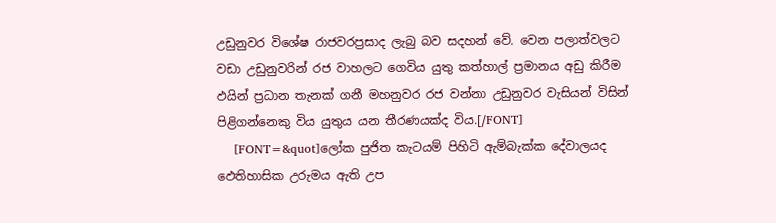උඩුනුවර විශේෂ රාජවරප්‍රසා‍ද ලැබු බව සදහන් වේ. වෙන පලාත්වලට වඩා උඩුනුවරින් රජ වාහලට ගෙවිය යුතු කත්හාල් ප්‍රමානය අඩු කිරීම ඵයින් ප්‍රධාන තැනක් ගනී මහනුවර රජ වන්නා උඩුනුවර වැසියන් විසින් පිළිගන්නෙකු විය යුතුය යන තීරණයක්ද විය.[/FONT]
    [FONT=&quot]ලෝක පුජිත කැටයම් පිහිටි ඇම්බැක්ක දේවාලයද ඵෙතිහාසික උරුමය ඇති උප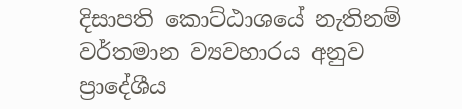දිසාපති කොට්ඨාශයේ නැතිනම් වර්තමාන ව්‍යවහාරය අනුව ප්‍රාදේශීය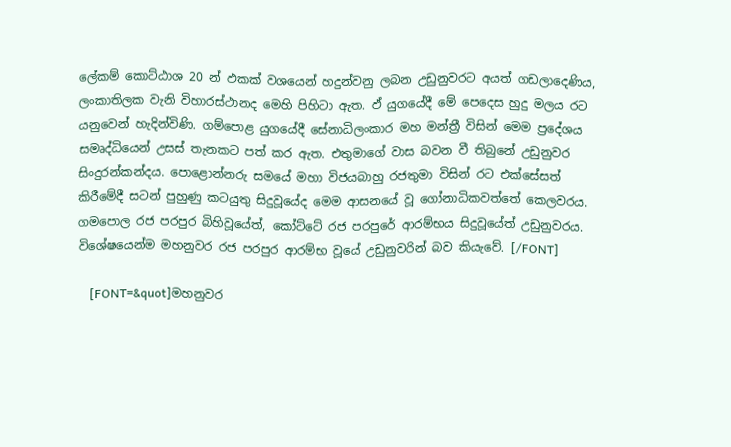ලේකම් කොට්ඨාශ 20 න් ඵකක් වශයෙන් හදුන්වනු ලබන උඩුනුවරට අයත් ගඩලාදෙණිය, ලංකාතිලක වැනි විහාරස්ථානද මෙහි පිහිටා ඇත. ඵ් යුගයේදී මේ පෙදෙස හුදු මලය රට යනුවෙන් හැදින්විණි. ගම්පොළ යුගයේදී සේනාධිලංකාර මහ මන්ත්‍රී විසින් මෙම ප්‍රදේශය සමෘද්ධියෙන් උසස් තැනකට පත් කර ඇත. එතුමාගේ වාස බවන වී තිබුනේ උඩුනුවර සිංදුරන්කන්දය. පොළොන්නරු සමයේ මහා විජයබාහු රජතුමා විසින් රට එක්සේසත් කිරීමේදී සටන් පුහුණු කටයුතු සිදුවූයේද මෙම ආසනයේ වූ ගෝනාධිකවත්තේ කෙලවරය. ගමපොල රජ පරපුර බිහිවූයේත්, කෝට්ටේ රජ පරපුරේ ආරම්භය සිදුවූයේත් උඩුනුවරය. විශේෂයෙන්ම මහනුවර රජ පරපුර ආරම්භ වූයේ උඩුනුවරින් බව කියැවේ. [/FONT]

    [FONT=&quot]මහනුවර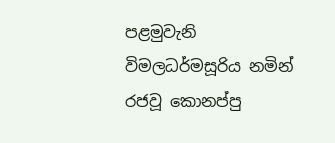පළමුවැනි විමලධර්මසූරිය නමින් රජවූ කොනප්පු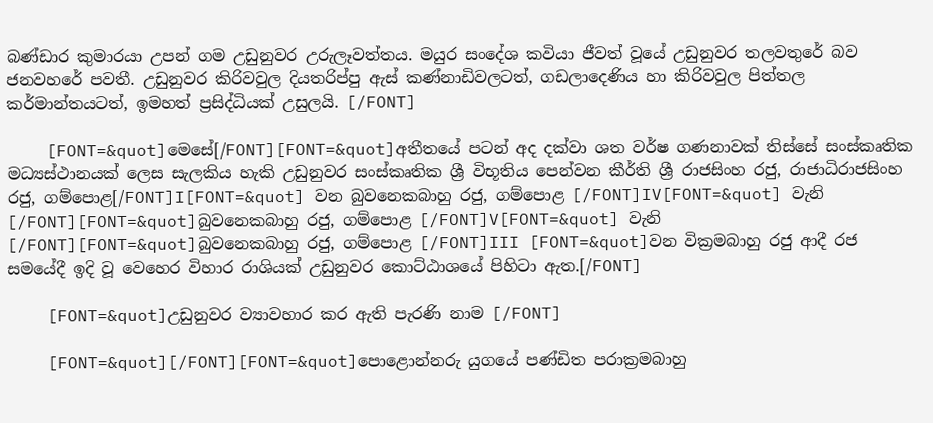බණ්ඩාර කුමාරයා උපන් ගම උඩුනුවර උරුලෑවත්තය. මයුර සංදේශ කවියා ජීවත් වූයේ උඩුනුවර තලවතුරේ බව ජනවහරේ පවතී. උඩුනුවර කිරිවවුල දියතරිප්පු ඇස් කණ්නාඩිවලටත්, ගඩලාදෙණිය හා කිරිවවුල පිත්තල කර්මාන්තයටත්, ඉමහත් ප්‍රසිද්ධියක් උසුලයි. [/FONT]

    [FONT=&quot]මෙසේ[/FONT][FONT=&quot]අතීතයේ පටන් අද දක්වා ශත වර්ෂ ගණනාවක් තිස්සේ සංස්කෘතික මධ්‍යස්ථානයක් ලෙස සැලකිය හැකි උඩුනුවර සංස්කෘතික ශ්‍රී විභූතිය පෙන්වන කීර්ති ශ්‍රී රාජසිංහ රජු, රාජාධිරාජසිංහ රජු, ගම්පොළ[/FONT]I[FONT=&quot] වන බුවනෙකබාහු රජු, ගම්පොළ [/FONT]IV[FONT=&quot] වැනි [/FONT][FONT=&quot]බුවනෙකබාහු රජු, ගම්පොළ [/FONT]V[FONT=&quot] වැනි [/FONT][FONT=&quot]බුවනෙකබාහු රජු, ගම්පොළ [/FONT]III [FONT=&quot]වන වික්‍රමබාහු රජු ආදී රජ සමයේදී ඉදි වූ වෙහෙර විහාර රාශියක් උඩුනුවර කොට්ඨාශයේ පිහිටා ඇත.[/FONT]

    [FONT=&quot]උඩුනුවර ව්‍යාවහාර කර ඇති පැරණි නාම [/FONT]

    [FONT=&quot][/FONT][FONT=&quot]පොළොන්නරු යුගයේ පණ්ඩිත පරාක්‍රමබාහු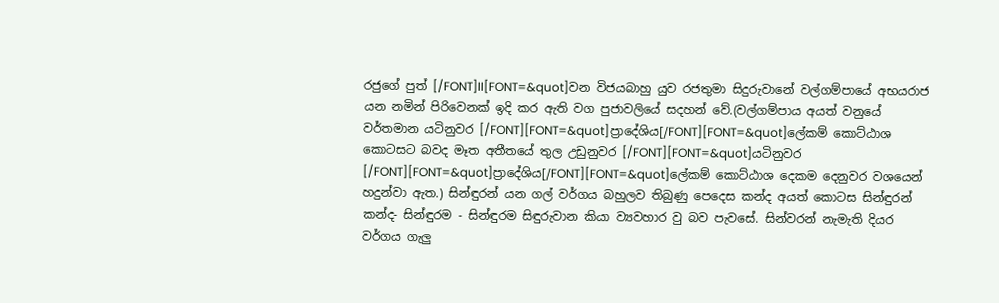රජුගේ පුත් [/FONT]II[FONT=&quot]වන විජයබාහු යුව රජතුමා සිදුරුවානේ වල්ගම්පායේ අභයරාජ යන නමින් පිරිවෙනක් ඉදි කර ඇති වග පුජාවලියේ සදහන් වේ.(වල්ගම්පාය අයත් වනුයේ වර්තමාන යටිනුවර [/FONT][FONT=&quot]ප්‍රාදේශිය[/FONT][FONT=&quot]ලේකම් කොට්ඨාශ කොටසට බවද මෑත අතීතයේ තුල උඩුනුවර [/FONT][FONT=&quot]යටිනුවර [/FONT][FONT=&quot]ප්‍රාදේශිය[/FONT][FONT=&quot]ලේකම් කොට්ඨාශ දෙකම දෙනුවර වශයෙන් හදුන්වා ඇත.) සින්ඳුරන් යන ගල් වර්ගය බහුලව තිබුණු පෙදෙස කන්ද අයත් කොටස සින්ඳුරන් කන්ද- සින්ඳුරම - සින්ඳුරම සිඳුරුවාන කියා ව්‍යවහාර වු බව පැවසේ. සින්වරන් නැමැති දියර වර්ගය ගැලු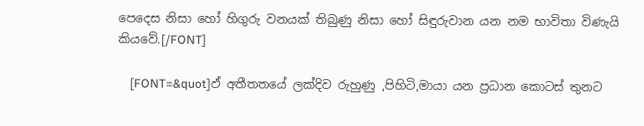පෙදෙස නිසා හෝ හිගුරු වනයක් තිබුණු නිසා හෝ සිඳුරුවාන යන නම භාවිතා විණැයි කියවේ.[/FONT]

    [FONT=&quot]ඵ් අතීතතයේ ලක්දිව රුහුණු ,පිහිටි,මායා යන ප්‍රධාන කොටස් තුනට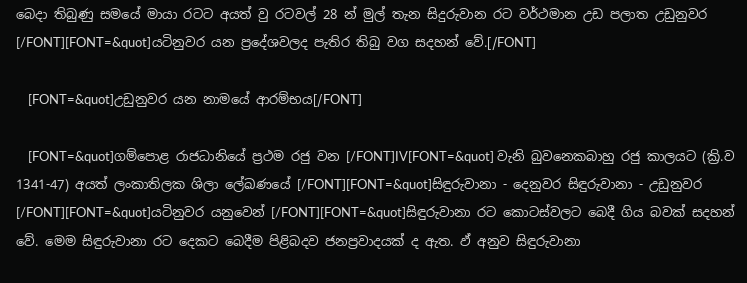බෙදා තිබුණු සමයේ මායා රටට අයත් වු රටවල් 28 න් මුල් තැන සිදුරුවාන රට වර්ථමාන උඩ පලාත උඩුනුවර [/FONT][FONT=&quot]යටිනුවර යන ප්‍රදේශවලද පැතිර තිබු වග සදහන් වේ.[/FONT]

    [FONT=&quot]උඩුනුවර යන නාමයේ ආරම්භය[/FONT]

    [FONT=&quot]ගම්පොළ රාජධානියේ ප්‍රථම රජු වන [/FONT]IV[FONT=&quot] වැනි බුවනෙකබාහු රජු කාලයට (ක්‍රි.ව 1341-47) අයත් ලංකාතිලක ශිලා ලේඛණයේ [/FONT][FONT=&quot]සිඳුරුවානා - දෙනුවර සිඳුරුවානා - උඩුනුවර [/FONT][FONT=&quot]යටිනුවර යනුවෙන් [/FONT][FONT=&quot]සිඳුරුවානා රට කොටස්වලට බෙදී ගිය බවක් සදහන් වේ. මෙම සිඳුරුවානා රට දෙකට බෙදීම පිළිබදව ජනප්‍රවාදයක් ද ඇත. ඵ් අනුව සිඳුරුවානා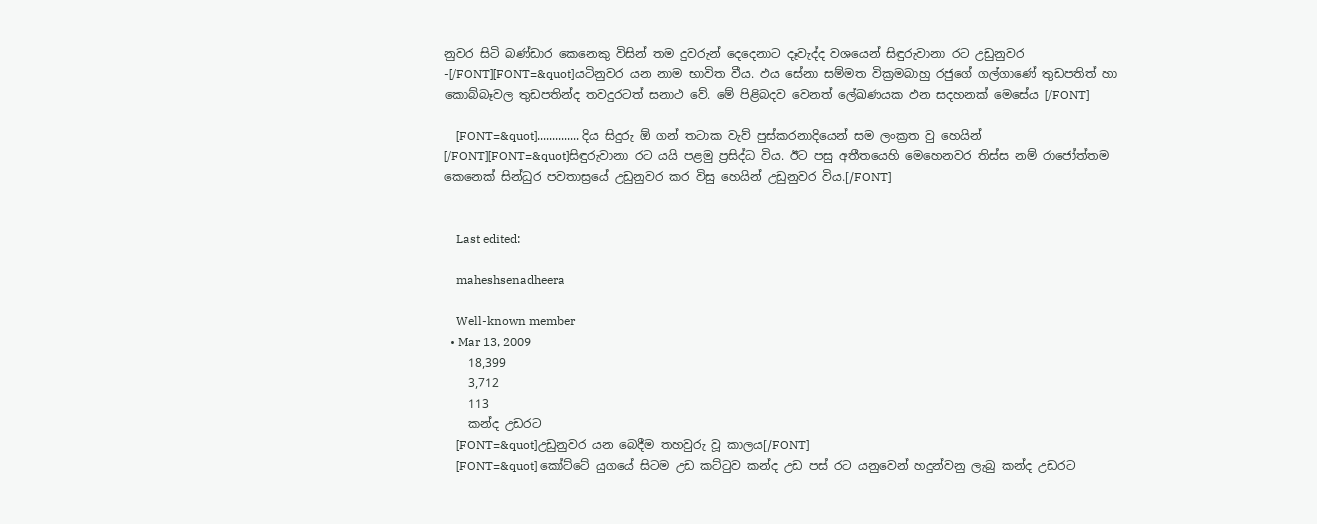නුවර සිටි බණ්ඩාර කෙනෙකු විසින් තම දුවරුන් දෙදෙනාට දෑවැද්ද වශයෙන් සිඳුරුවානා රට උඩුනුවර -[/FONT][FONT=&quot]යටිනුවර යන නාම භාවිත වීය. ඵය සේනා සම්මත වික්‍රමබාහු රජුගේ ගල්ගාණේ තුඩපතිත් හා කොබ්බෑවල තුඩපතින්ද තවදුරටත් සනාථ වේ. මේ පිළිබදව වෙනත් ලේඛණයක ඵන සදහනක් මෙසේය [/FONT]

    [FONT=&quot].............. දිය සිදුරු ඕ ගන් තටාක වැව් පුස්කරනාදියෙන් සම ලංක්‍රත වු හෙයින් [/FONT][FONT=&quot]සිඳුරුවානා රට යයි පළමු ප්‍රසිද්ධ විය. ඊට පසු අතීතයෙහි මෙහෙනවර තිස්ස නම් රා‍‍ජෝත්තම කෙනෙක් සින්ධුර පවතාස්‍රයේ උඩුනුවර කර විසු හෙයින් උඩුනුවර විය.[/FONT]


    Last edited:

    maheshsenadheera

    Well-known member
  • Mar 13, 2009
    18,399
    3,712
    113
    කන්ද උඩරට
    [FONT=&quot]උඩුනුවර යන බෙදීම තහවුරු වූ කාලය[/FONT]
    [FONT=&quot] කෝට්ටේ යුගයේ සිටම උඩ කට්ටුව කන්ද උඩ පස් රට යනුවෙන් හදුන්වනු ලැබු කන්ද උඩරට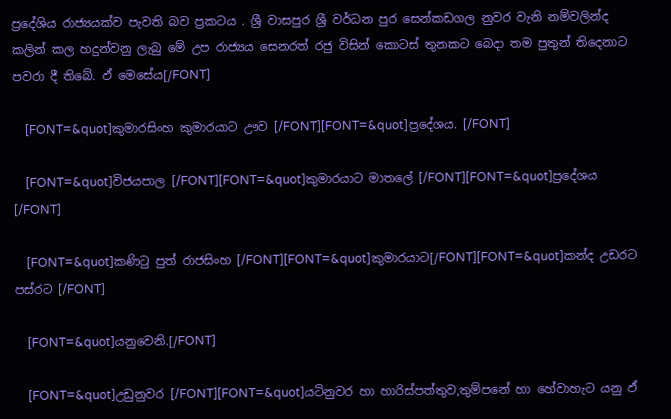ප්‍රදේශිය රාජ්‍යයක්ව පැවති බව ප්‍රකටය . ශ්‍රී වාසපුර ශ්‍රී වර්ධන පුර සෙන්කඩගල නුවර වැනි නම්වලින්ද කලින් කල හදුන්වනු ලැබු මේ උප රාජ්‍යය සෙනරත් රජු විසින් කොටස් තුනකට බෙදා තම පුතුන් තිදෙනාට පවරා දී තිබේ. ඵ් මෙසේය[/FONT]

    [FONT=&quot]කුමාරසිංහ කුමාරයාට ඌව [/FONT][FONT=&quot]ප්‍රදේශය. [/FONT]

    [FONT=&quot]විජයපාල [/FONT][FONT=&quot]කුමාරයාට මාතලේ [/FONT][FONT=&quot]ප්‍රදේශය [/FONT]

    [FONT=&quot]කණිටු පුත් රාජසිංහ [/FONT][FONT=&quot]කුමාරයාට[/FONT][FONT=&quot]කන්ද උඩරට පස්රට [/FONT]

    [FONT=&quot]යනුවෙනි.[/FONT]

    [FONT=&quot]උඩුනුවර [/FONT][FONT=&quot]යටිනුවර හා හාරිස්පත්තුව,තුම්පනේ හා හේවාහැට යනු ඵ්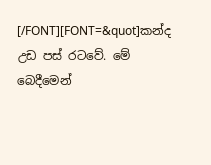[/FONT][FONT=&quot]කන්ද උඩ පස් රටවේ. මේ බෙදීමෙන්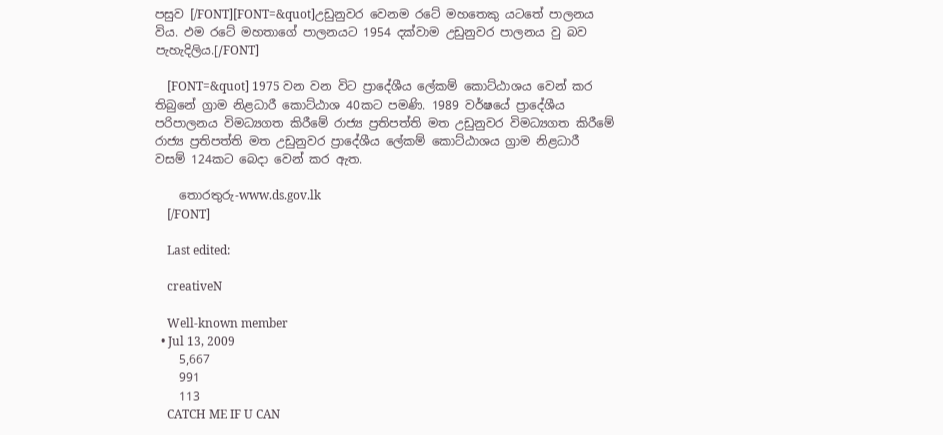පසුව [/FONT][FONT=&quot]උඩුනුවර වෙනම රටේ මහතෙකු යටතේ පාලනය විය. ඵම රටේ මහතාගේ පාලනයට 1954 දක්වාම උඩුනුවර පාලනය වු බව පැහැදිලිය.[/FONT]

    [FONT=&quot] 1975 වන වන විට ප්‍රාදේශීය ලේකම් කොට්ඨාශය වෙන් කර තිබුනේ ග්‍රාම නිළධාරී කොට්ඨාශ 40කට පමණි. 1989 වර්ෂයේ ප්‍රාදේශීය පරිපාලනය විමධ්‍යගත කිරීමේ රාජ්‍ය ප්‍රතිපත්ති මත උඩුනුවර විමධ්‍යගත කිරීමේ රාජ්‍ය ප්‍රතිපත්ති මත උඩුනුවර ප්‍රාදේශීය ලේකම් කොට්ඨාශය ග්‍රාම නිළධාරී වසම් 124කට බෙ‍දා වෙන් කර ඇත.

    තොරතුරු-www.ds.gov.lk
    [/FONT]

    Last edited:

    creativeN

    Well-known member
  • Jul 13, 2009
    5,667
    991
    113
    CATCH ME IF U CAN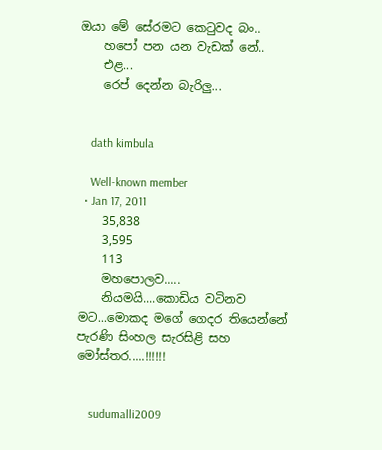ඔයා මේ සේරමට කෙටුවද බං..
    හපෝ පන යන වැඩක් නේ..
    එළ...
    රෙප් දෙන්න බැරිලු...


    dath kimbula

    Well-known member
  • Jan 17, 2011
    35,838
    3,595
    113
    මහපොලව.....
    නියමයි....කොඩිය වටිනව මට...මොකද මගේ ගෙදර තියෙන්නේ පැරණි සිංහල සැරසිළි සහ මෝස්තර.....!!!!!!


    sudumalli2009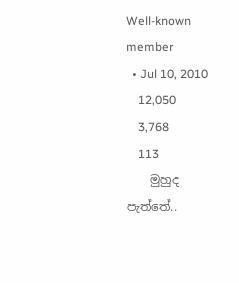Well-known member
  • Jul 10, 2010
    12,050
    3,768
    113
    මුහුද පැත්තේ..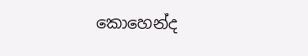කොහෙන්ද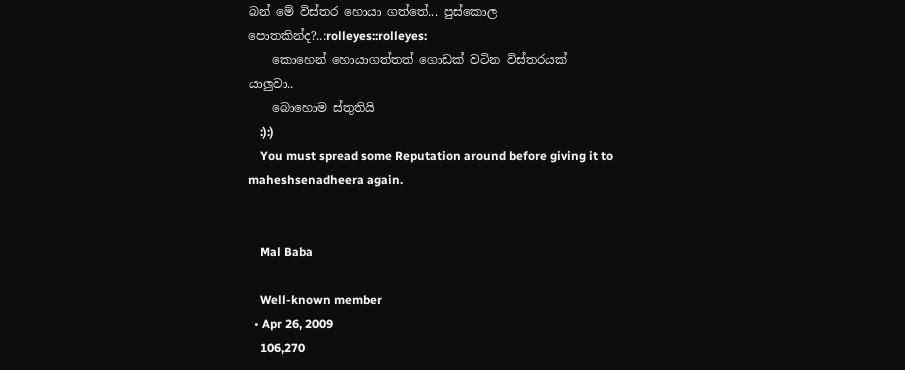බන් මේ විස්තර හොයා ගත්තේ... පුස්කොල පොතකින්ද?..:rolleyes::rolleyes:
    කොහෙන් හොයාගත්තත් ගොඩක් වටින විස්තරයක් යාලුවා..
    බොහොම ස්තුතියි
    :):)
    You must spread some Reputation around before giving it to maheshsenadheera again.


    Mal Baba

    Well-known member
  • Apr 26, 2009
    106,270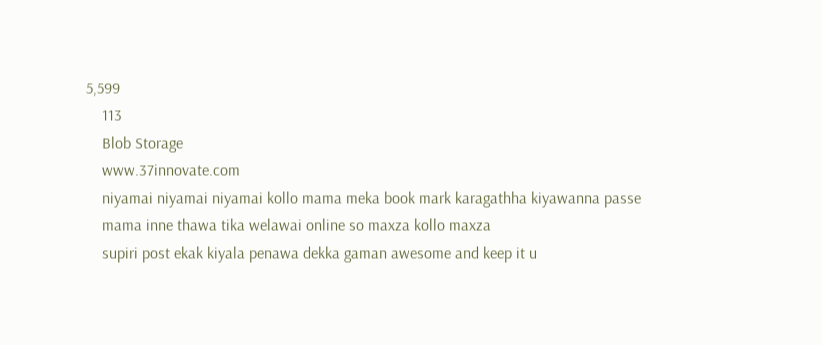5,599
    113
    Blob Storage
    www.37innovate.com
    niyamai niyamai niyamai kollo mama meka book mark karagathha kiyawanna passe
    mama inne thawa tika welawai online so maxza kollo maxza
    supiri post ekak kiyala penawa dekka gaman awesome and keep it u